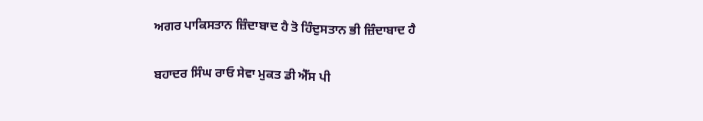ਅਗਰ ਪਾਕਿਸਤਾਨ ਜ਼ਿੰਦਾਬਾਦ ਹੈ ਤੋ ਹਿੰਦੁਸਤਾਨ ਭੀ ਜ਼ਿੰਦਾਬਾਦ ਹੈ

ਬਹਾਦਰ ਸਿੰਘ ਰਾਓ ਸੇਵਾ ਮੁਕਤ ਡੀ ਐੱਸ ਪੀ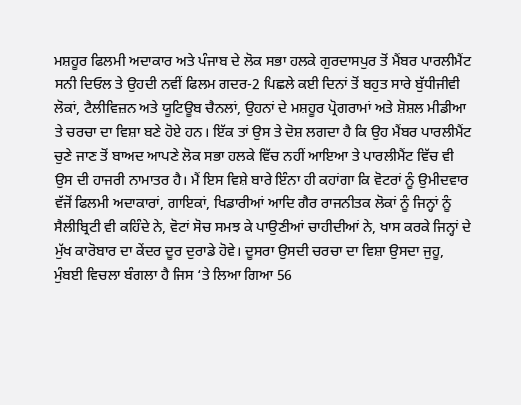ਮਸ਼ਹੂਰ ਫਿਲਮੀ ਅਦਾਕਾਰ ਅਤੇ ਪੰਜਾਬ ਦੇ ਲੋਕ ਸਭਾ ਹਲਕੇ ਗੁਰਦਾਸਪੁਰ ਤੋਂ ਮੈਂਬਰ ਪਾਰਲੀਮੈਂਟ ਸਨੀ ਦਿਓਲ ਤੇ ਉਹਦੀ ਨਵੀਂ ਫਿਲਮ ਗਦਰ-2 ਪਿਛਲੇ ਕਈ ਦਿਨਾਂ ਤੋਂ ਬਹੁਤ ਸਾਰੇ ਬੁੱਧੀਜੀਵੀ ਲੋਕਾਂ, ਟੈਲੀਵਿਜ਼ਨ ਅਤੇ ਯੂਟਿਊਬ ਚੈਨਲਾਂ, ਉਹਨਾਂ ਦੇ ਮਸ਼ਹੂਰ ਪ੍ਰੋਗਰਾਮਾਂ ਅਤੇ ਸ਼ੋਸ਼ਲ ਮੀਡੀਆ ਤੇ ਚਰਚਾ ਦਾ ਵਿਸ਼ਾ ਬਣੇ ਹੋਏ ਹਨ। ਇੱਕ ਤਾਂ ਉਸ ਤੇ ਦੋਸ਼ ਲਗਦਾ ਹੈ ਕਿ ਉਹ ਮੈਂਬਰ ਪਾਰਲੀਮੈਂਟ ਚੁਣੇ ਜਾਣ ਤੋਂ ਬਾਅਦ ਆਪਣੇ ਲੋਕ ਸਭਾ ਹਲਕੇ ਵਿੱਚ ਨਹੀਂ ਆਇਆ ਤੇ ਪਾਰਲੀਮੈਂਟ ਵਿੱਚ ਵੀ ਉਸ ਦੀ ਹਾਜਰੀ ਨਾਮਾਤਰ ਹੈ। ਮੈਂ ਇਸ ਵਿਸ਼ੇ ਬਾਰੇ ਇੰਨਾ ਹੀ ਕਹਾਂਗਾ ਕਿ ਵੋਟਰਾਂ ਨੂੰ ਉਮੀਦਵਾਰ ਵੱਜੋਂ ਫਿਲਮੀ ਅਦਾਕਾਰਾਂ, ਗਾਇਕਾਂ, ਖਿਡਾਰੀਆਂ ਆਦਿ ਗੈਰ ਰਾਜਨੀਤਕ ਲੋਕਾਂ ਨੂੰ ਜਿਨ੍ਹਾਂ ਨੂੰ ਸੈਲੀਬ੍ਰਿਟੀ ਵੀ ਕਹਿੰਦੇ ਨੇ, ਵੋਟਾਂ ਸੋਚ ਸਮਝ ਕੇ ਪਾਉਣੀਆਂ ਚਾਹੀਦੀਆਂ ਨੇ, ਖਾਸ ਕਰਕੇ ਜਿਨ੍ਹਾਂ ਦੇ ਮੁੱਖ ਕਾਰੋਬਾਰ ਦਾ ਕੇਂਦਰ ਦੂਰ ਦੁਰਾਡੇ ਹੋਵੇ। ਦੂਸਰਾ ਉਸਦੀ ਚਰਚਾ ਦਾ ਵਿਸ਼ਾ ਉਸਦਾ ਜੁਹੂ, ਮੁੰਬਈ ਵਿਚਲਾ ਬੰਗਲਾ ਹੈ ਜਿਸ ‘ਤੇ ਲਿਆ ਗਿਆ 56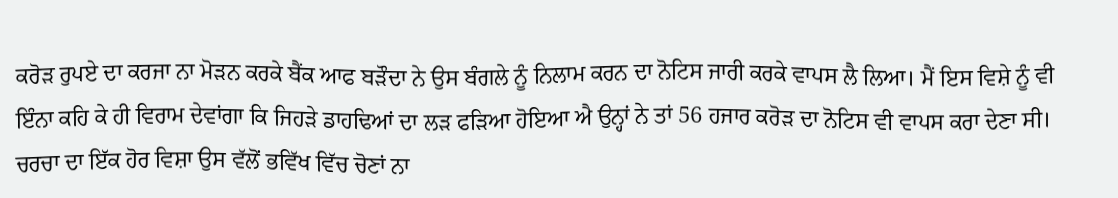ਕਰੋੜ ਰੁਪਏ ਦਾ ਕਰਜਾ ਨਾ ਮੋੜਨ ਕਰਕੇ ਬੈਂਕ ਆਫ ਬੜੌਦਾ ਨੇ ਉਸ ਬੰਗਲੇ ਨੂੰ ਨਿਲਾਮ ਕਰਨ ਦਾ ਨੋਟਿਸ ਜਾਰੀ ਕਰਕੇ ਵਾਪਸ ਲੈ ਲਿਆ। ਮੈਂ ਇਸ ਵਿਸ਼ੇ ਨੂੰ ਵੀ ਇੰਨਾ ਕਹਿ ਕੇ ਹੀ ਵਿਰਾਮ ਦੇਵਾਂਗਾ ਕਿ ਜਿਹੜੇ ਡਾਹਢਿਆਂ ਦਾ ਲੜ ਫੜਿਆ ਹੋਇਆ ਐ ਉਨ੍ਹਾਂ ਨੇ ਤਾਂ 56 ਹਜਾਰ ਕਰੋੜ ਦਾ ਨੋਟਿਸ ਵੀ ਵਾਪਸ ਕਰਾ ਦੇਣਾ ਸੀ। ਚਰਚਾ ਦਾ ਇੱਕ ਹੋਰ ਵਿਸ਼ਾ ਉਸ ਵੱਲੋਂ ਭਵਿੱਖ ਵਿੱਚ ਚੋਣਾਂ ਨਾ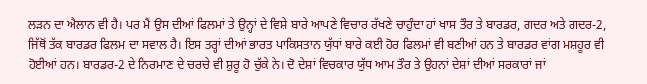ਲੜਨ ਦਾ ਐਲਾਨ ਵੀ ਹੈ। ਪਰ ਮੈਂ ਉਸ ਦੀਆਂ ਫਿਲਮਾਂ ਤੇ ਉਨ੍ਹਾਂ ਦੇ ਵਿਸ਼ੇ ਬਾਰੇ ਆਪਣੇ ਵਿਚਾਰ ਰੱਖਣੇ ਚਾਹੁੰਦਾ ਹਾਂ ਖਾਸ ਤੌਰ ਤੇ ਬਾਰਡਰ, ਗਦਰ ਅਤੇ ਗਦਰ-2, ਜਿੱਥੋਂ ਤੱਕ ਬਾਰਡਰ ਫਿਲਮ ਦਾ ਸਵਾਲ ਹੈ। ਇਸ ਤਰ੍ਹਾਂ ਦੀਆਂ ਭਾਰਤ ਪਾਕਿਸਤਾਨ ਯੁੱਧਾਂ ਬਾਰੇ ਕਈ ਹੋਰ ਫਿਲਮਾਂ ਵੀ ਬਣੀਆਂ ਹਨ ਤੇ ਬਾਰਡਰ ਵਾਂਗ ਮਸ਼ਹੂਰ ਵੀ ਹੋਈਆਂ ਹਨ। ਬਾਰਡਰ-2 ਦੇ ਨਿਰਮਾਣ ਦੇ ਚਰਚੇ ਵੀ ਸ਼ੁਰੂ ਹੋ ਚੁੱਕੇ ਨੇ। ਦੋ ਦੇਸ਼ਾਂ ਵਿਚਕਾਰ ਯੁੱਧ ਆਮ ਤੌਰ ਤੇ ਉਹਨਾਂ ਦੇਸ਼ਾਂ ਦੀਆਂ ਸਰਕਾਰਾਂ ਜਾਂ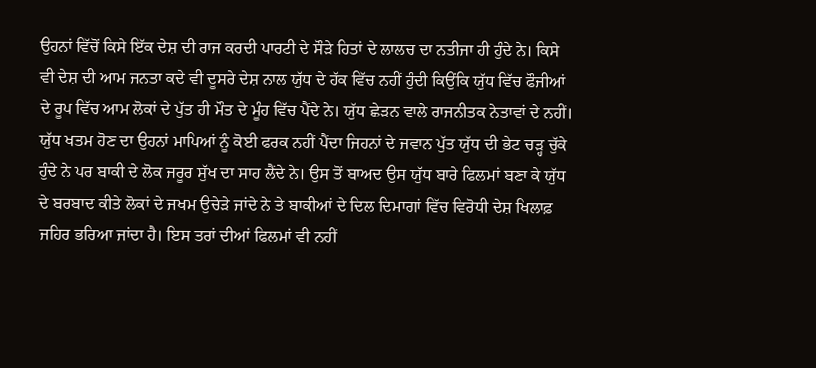ਉਹਨਾਂ ਵਿੱਚੋਂ ਕਿਸੇ ਇੱਕ ਦੇਸ਼ ਦੀ ਰਾਜ ਕਰਦੀ ਪਾਰਟੀ ਦੇ ਸੌੜੇ ਹਿਤਾਂ ਦੇ ਲਾਲਚ ਦਾ ਨਤੀਜਾ ਹੀ ਹੁੰਦੇ ਨੇ। ਕਿਸੇ ਵੀ ਦੇਸ਼ ਦੀ ਆਮ ਜਨਤਾ ਕਦੇ ਵੀ ਦੂਸਰੇ ਦੇਸ਼ ਨਾਲ ਯੁੱਧ ਦੇ ਹੱਕ ਵਿੱਚ ਨਹੀਂ ਹੁੰਦੀ ਕਿਉਂਕਿ ਯੁੱਧ ਵਿੱਚ ਫੌਜੀਆਂ ਦੇ ਰੂਪ ਵਿੱਚ ਆਮ ਲੋਕਾਂ ਦੇ ਪੁੱਤ ਹੀ ਮੌਤ ਦੇ ਮੂੰਹ ਵਿੱਚ ਪੈਂਦੇ ਨੇ। ਯੁੱਧ ਛੇੜਨ ਵਾਲੇ ਰਾਜਨੀਤਕ ਨੇਤਾਵਾਂ ਦੇ ਨਹੀਂ। ਯੁੱਧ ਖਤਮ ਹੋਣ ਦਾ ਉਹਨਾਂ ਮਾਪਿਆਂ ਨੂੰ ਕੋਈ ਫਰਕ ਨਹੀਂ ਪੈਂਦਾ ਜਿਹਨਾਂ ਦੇ ਜਵਾਨ ਪੁੱਤ ਯੁੱਧ ਦੀ ਭੇਟ ਚੜ੍ਹ ਚੁੱਕੇ ਹੁੰਦੇ ਨੇ ਪਰ ਬਾਕੀ ਦੇ ਲੋਕ ਜਰੂਰ ਸੁੱਖ ਦਾ ਸਾਹ ਲੈਂਦੇ ਨੇ। ਉਸ ਤੋਂ ਬਾਅਦ ਉਸ ਯੁੱਧ ਬਾਰੇ ਫਿਲਮਾਂ ਬਣਾ ਕੇ ਯੁੱਧ ਦੇ ਬਰਬਾਦ ਕੀਤੇ ਲੋਕਾਂ ਦੇ ਜਖਮ ਉਚੇੜੇ ਜਾਂਦੇ ਨੇ ਤੇ ਬਾਕੀਆਂ ਦੇ ਦਿਲ ਦਿਮਾਗਾਂ ਵਿੱਚ ਵਿਰੋਧੀ ਦੇਸ਼ ਖਿਲਾਫ਼ ਜਹਿਰ ਭਰਿਆ ਜਾਂਦਾ ਹੈ। ਇਸ ਤਰਾਂ ਦੀਆਂ ਫਿਲਮਾਂ ਵੀ ਨਹੀਂ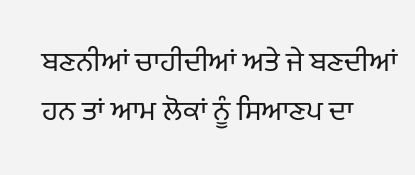ਬਣਨੀਆਂ ਚਾਹੀਦੀਆਂ ਅਤੇ ਜੇ ਬਣਦੀਆਂ ਹਨ ਤਾਂ ਆਮ ਲੋਕਾਂ ਨੂੰ ਸਿਆਣਪ ਦਾ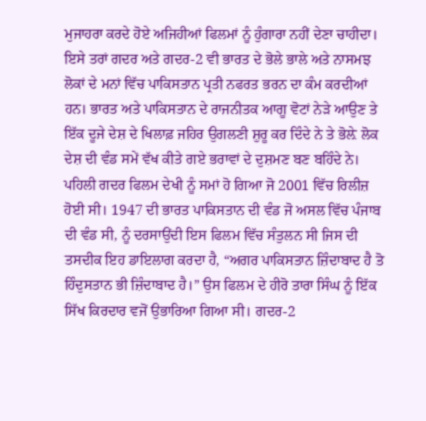ਮੁਜਾਹਰਾ ਕਰਦੇ ਹੋਏ ਅਜਿਹੀਆਂ ਫਿਲਮਾਂ ਨੂੰ ਹੁੰਗਾਰਾ ਨਹੀਂ ਦੇਣਾ ਚਾਹੀਦਾ। ਇਸੇ ਤਰਾਂ ਗਦਰ ਅਤੇ ਗਦਰ-2 ਵੀ ਭਾਰਤ ਦੇ ਭੋਲੇ ਭਾਲੇ ਅਤੇ ਨਾਸਮਝ ਲੋਕਾਂ ਦੇ ਮਨਾਂ ਵਿੱਚ ਪਾਕਿਸਤਾਨ ਪ੍ਰਤੀ ਨਫਰਤ ਭਰਨ ਦਾ ਕੰਮ ਕਰਦੀਆਂ ਹਨ। ਭਾਰਤ ਅਤੇ ਪਾਕਿਸਤਾਨ ਦੇ ਰਾਜਨੀਤਕ ਆਗੂ ਵੋਟਾਂ ਨੇੜੇ ਆਉਣ ਤੇ ਇੱਕ ਦੂਜੇ ਦੇਸ਼ ਦੇ ਖਿਲਾਫ਼ ਜਹਿਰ ਉਗਲਣੀ ਸ਼ੁਰੂ ਕਰ ਦਿੰਦੇ ਨੇ ਤੇ ਭੋਲ਼ੇ ਲੋਕ ਦੇਸ਼ ਦੀ ਵੰਡ ਸਮੇਂ ਵੱਖ ਕੀਤੇ ਗਏ ਭਰਾਵਾਂ ਦੇ ਦੁਸ਼ਮਣ ਬਣ ਬਹਿੰਦੇ ਨੇ। ਪਹਿਲੀ ਗਦਰ ਫਿਲਮ ਦੇਖੀ ਨੂੰ ਸਮਾਂ ਹੋ ਗਿਆ ਜੋ 2001 ਵਿੱਚ ਰਿਲੀਜ਼ ਹੋਈ ਸੀ। 1947 ਦੀ ਭਾਰਤ ਪਾਕਿਸਤਾਨ ਦੀ ਵੰਡ ਜੋ ਅਸਲ ਵਿੱਚ ਪੰਜਾਬ ਦੀ ਵੰਡ ਸੀ, ਨੂੰ ਦਰਸਾਉਂਦੀ ਇਸ ਫਿਲਮ ਵਿੱਚ ਸੰਤੁਲਨ ਸੀ ਜਿਸ ਦੀ ਤਸਦੀਕ ਇਹ ਡਾਇਲਾਗ ਕਰਦਾ ਹੈ, “ਅਗਰ ਪਾਕਿਸਤਾਨ ਜ਼ਿੰਦਾਬਾਦ ਹੈ ਤੋ ਹਿੰਦੁਸਤਾਨ ਭੀ ਜ਼ਿੰਦਾਬਾਦ ਹੈ।” ਉਸ ਫਿਲਮ ਦੇ ਹੀਰੋ ਤਾਰਾ ਸਿੰਘ ਨੂੰ ਇੱਕ ਸਿੱਖ ਕਿਰਦਾਰ ਵਜੋਂ ਉਭਾਰਿਆ ਗਿਆ ਸੀ। ਗਦਰ-2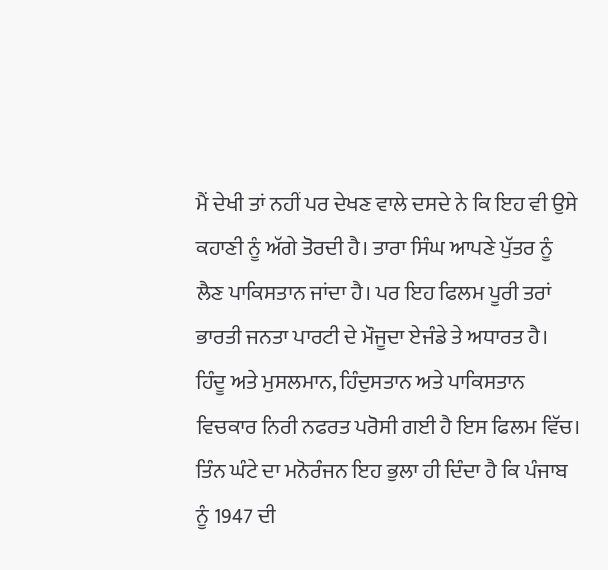ਮੈਂ ਦੇਖੀ ਤਾਂ ਨਹੀਂ ਪਰ ਦੇਖਣ ਵਾਲੇ ਦਸਦੇ ਨੇ ਕਿ ਇਹ ਵੀ ਉਸੇ ਕਹਾਣੀ ਨੂੰ ਅੱਗੇ ਤੋਰਦੀ ਹੈ। ਤਾਰਾ ਸਿੰਘ ਆਪਣੇ ਪੁੱਤਰ ਨੂੰ ਲੈਣ ਪਾਕਿਸਤਾਨ ਜਾਂਦਾ ਹੈ। ਪਰ ਇਹ ਫਿਲਮ ਪੂਰੀ ਤਰਾਂ ਭਾਰਤੀ ਜਨਤਾ ਪਾਰਟੀ ਦੇ ਮੌਜੂਦਾ ਏਜੰਡੇ ਤੇ ਅਧਾਰਤ ਹੈ। ਹਿੰਦੂ ਅਤੇ ਮੁਸਲਮਾਨ, ਹਿੰਦੁਸਤਾਨ ਅਤੇ ਪਾਕਿਸਤਾਨ ਵਿਚਕਾਰ ਨਿਰੀ ਨਫਰਤ ਪਰੋਸੀ ਗਈ ਹੈ ਇਸ ਫਿਲਮ ਵਿੱਚ। ਤਿੰਨ ਘੰਟੇ ਦਾ ਮਨੋਰੰਜਨ ਇਹ ਭੁਲਾ ਹੀ ਦਿੰਦਾ ਹੈ ਕਿ ਪੰਜਾਬ ਨੂੰ 1947 ਦੀ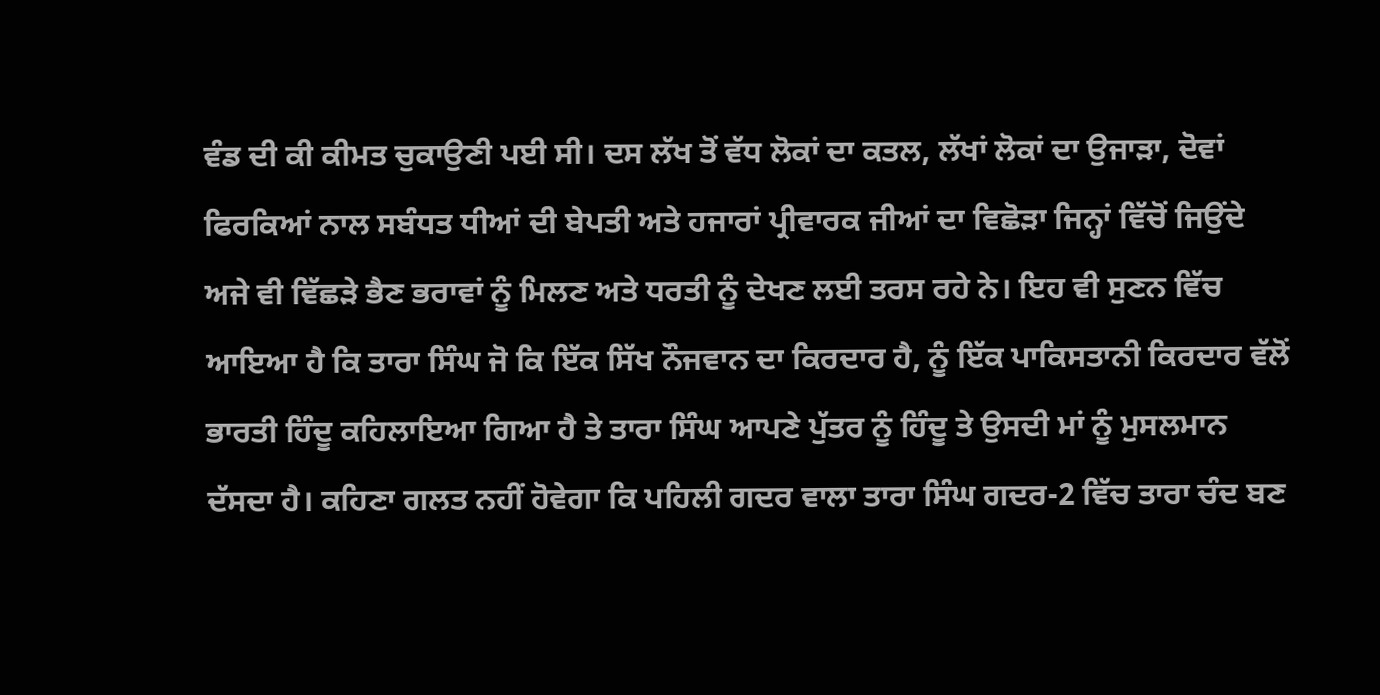ਵੰਡ ਦੀ ਕੀ ਕੀਮਤ ਚੁਕਾਉਣੀ ਪਈ ਸੀ। ਦਸ ਲੱਖ ਤੋਂ ਵੱਧ ਲੋਕਾਂ ਦਾ ਕਤਲ, ਲੱਖਾਂ ਲੋਕਾਂ ਦਾ ਉਜਾੜਾ, ਦੋਵਾਂ ਫਿਰਕਿਆਂ ਨਾਲ ਸਬੰਧਤ ਧੀਆਂ ਦੀ ਬੇਪਤੀ ਅਤੇ ਹਜਾਰਾਂ ਪ੍ਰੀਵਾਰਕ ਜੀਆਂ ਦਾ ਵਿਛੋੜਾ ਜਿਨ੍ਹਾਂ ਵਿੱਚੋਂ ਜਿਉਂਦੇ ਅਜੇ ਵੀ ਵਿੱਛੜੇ ਭੈਣ ਭਰਾਵਾਂ ਨੂੰ ਮਿਲਣ ਅਤੇ ਧਰਤੀ ਨੂੰ ਦੇਖਣ ਲਈ ਤਰਸ ਰਹੇ ਨੇ। ਇਹ ਵੀ ਸੁਣਨ ਵਿੱਚ ਆਇਆ ਹੈ ਕਿ ਤਾਰਾ ਸਿੰਘ ਜੋ ਕਿ ਇੱਕ ਸਿੱਖ ਨੌਜਵਾਨ ਦਾ ਕਿਰਦਾਰ ਹੈ, ਨੂੰ ਇੱਕ ਪਾਕਿਸਤਾਨੀ ਕਿਰਦਾਰ ਵੱਲੋਂ ਭਾਰਤੀ ਹਿੰਦੂ ਕਹਿਲਾਇਆ ਗਿਆ ਹੈ ਤੇ ਤਾਰਾ ਸਿੰਘ ਆਪਣੇ ਪੁੱਤਰ ਨੂੰ ਹਿੰਦੂ ਤੇ ਉਸਦੀ ਮਾਂ ਨੂੰ ਮੁਸਲਮਾਨ ਦੱਸਦਾ ਹੈ। ਕਹਿਣਾ ਗਲਤ ਨਹੀਂ ਹੋਵੇਗਾ ਕਿ ਪਹਿਲੀ ਗਦਰ ਵਾਲਾ ਤਾਰਾ ਸਿੰਘ ਗਦਰ-2 ਵਿੱਚ ਤਾਰਾ ਚੰਦ ਬਣ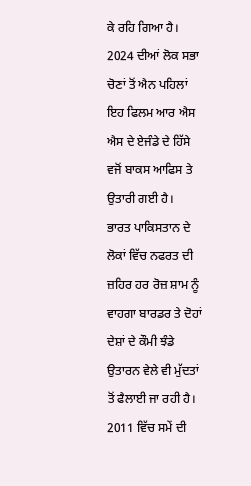ਕੇ ਰਹਿ ਗਿਆ ਹੈ। 2024 ਦੀਆਂ ਲੋਕ ਸਭਾ ਚੋਣਾਂ ਤੋਂ ਐਨ ਪਹਿਲਾਂ ਇਹ ਫਿਲਮ ਆਰ ਐਸ ਐਸ ਦੇ ਏਜੰਡੇ ਦੇ ਹਿੱਸੇ ਵਜੋਂ ਬਾਕਸ ਆਫਿਸ ਤੇ ਉਤਾਰੀ ਗਈ ਹੈ।
ਭਾਰਤ ਪਾਕਿਸਤਾਨ ਦੇ ਲੋਕਾਂ ਵਿੱਚ ਨਫਰਤ ਦੀ ਜ਼ਹਿਰ ਹਰ ਰੋਜ਼ ਸ਼ਾਮ ਨੂੰ ਵਾਹਗਾ ਬਾਰਡਰ ਤੇ ਦੋਹਾਂ ਦੇਸ਼ਾਂ ਦੇ ਕੌਮੀ ਝੰਡੇ ਉਤਾਰਨ ਵੇਲੇ ਵੀ ਮੁੱਦਤਾਂ ਤੋਂ ਫੈਲਾਈ ਜਾ ਰਹੀ ਹੈ। 2011 ਵਿੱਚ ਸਮੇਂ ਦੀ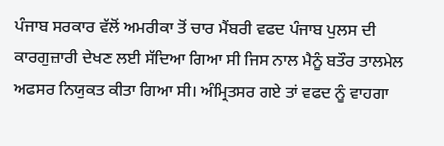ਪੰਜਾਬ ਸਰਕਾਰ ਵੱਲੋਂ ਅਮਰੀਕਾ ਤੋਂ ਚਾਰ ਮੈਂਬਰੀ ਵਫਦ ਪੰਜਾਬ ਪੁਲਸ ਦੀ ਕਾਰਗੁਜ਼ਾਰੀ ਦੇਖਣ ਲਈ ਸੱਦਿਆ ਗਿਆ ਸੀ ਜਿਸ ਨਾਲ ਮੈਨੂੰ ਬਤੌਰ ਤਾਲਮੇਲ ਅਫਸਰ ਨਿਯੁਕਤ ਕੀਤਾ ਗਿਆ ਸੀ। ਅੰਮ੍ਰਿਤਸਰ ਗਏ ਤਾਂ ਵਫਦ ਨੂੰ ਵਾਹਗਾ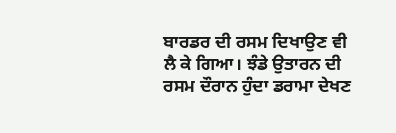ਬਾਰਡਰ ਦੀ ਰਸਮ ਦਿਖਾਉਣ ਵੀ ਲੈ ਕੇ ਗਿਆ। ਝੰਡੇ ਉਤਾਰਨ ਦੀ ਰਸਮ ਦੌਰਾਨ ਹੁੰਦਾ ਡਰਾਮਾ ਦੇਖਣ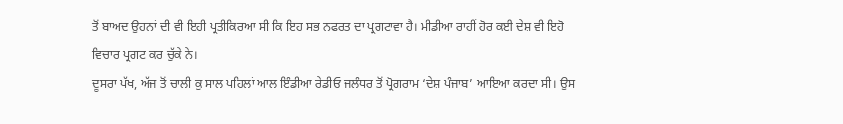ਤੋਂ ਬਾਅਦ ਉਹਨਾਂ ਦੀ ਵੀ ਇਹੀ ਪ੍ਰਤੀਕਿਰਆ ਸੀ ਕਿ ਇਹ ਸਭ ਨਫਰਤ ਦਾ ਪ੍ਰਗਟਾਵਾ ਹੈ। ਮੀਡੀਆ ਰਾਹੀਂ ਹੋਰ ਕਈ ਦੇਸ਼ ਵੀ ਇਹੋ ਵਿਚਾਰ ਪ੍ਰਗਟ ਕਰ ਚੁੱਕੇ ਨੇ।
ਦੂਸਰਾ ਪੱਖ, ਅੱਜ ਤੋਂ ਚਾਲੀ ਕੁ ਸਾਲ ਪਹਿਲਾਂ ਆਲ ਇੰਡੀਆ ਰੇਡੀਓ ਜਲੰਧਰ ਤੋਂ ਪ੍ਰੋਗਰਾਮ ‘ਦੇਸ਼ ਪੰਜਾਬ’ ਆਇਆ ਕਰਦਾ ਸੀ। ਉਸ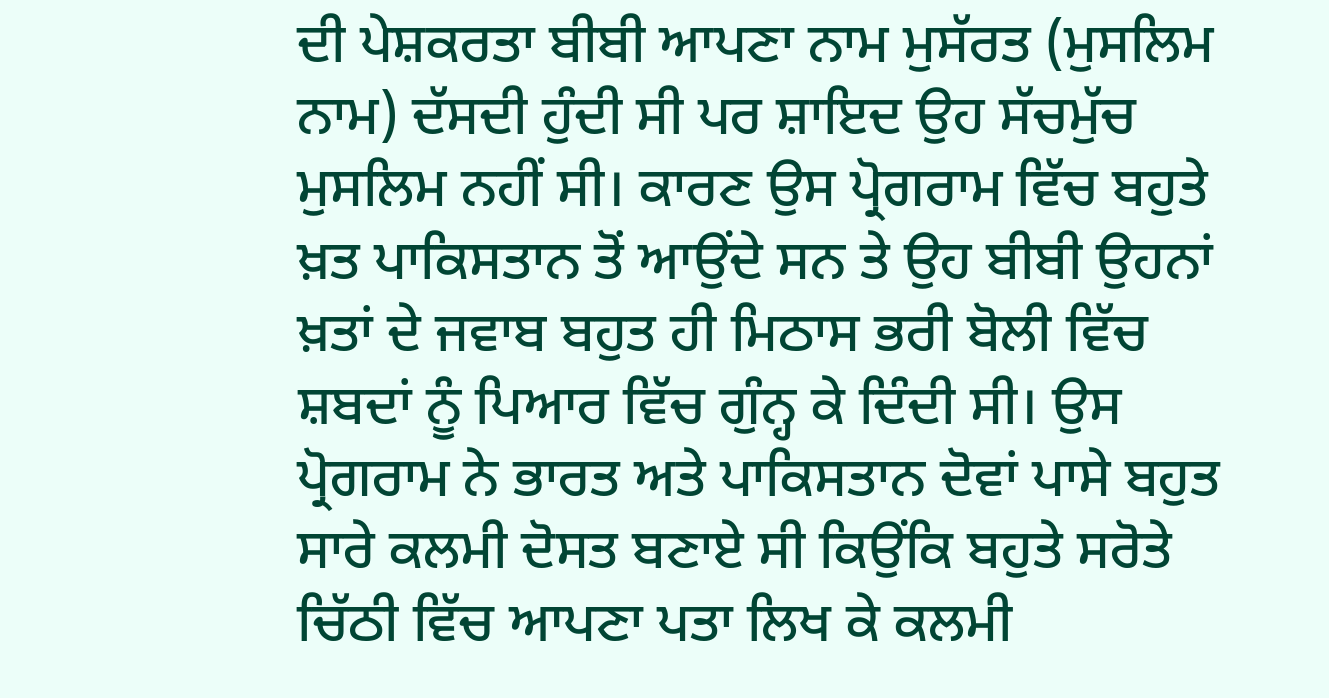ਦੀ ਪੇਸ਼ਕਰਤਾ ਬੀਬੀ ਆਪਣਾ ਨਾਮ ਮੁਸੱਰਤ (ਮੁਸਲਿਮ ਨਾਮ) ਦੱਸਦੀ ਹੁੰਦੀ ਸੀ ਪਰ ਸ਼ਾਇਦ ਉਹ ਸੱਚਮੁੱਚ ਮੁਸਲਿਮ ਨਹੀਂ ਸੀ। ਕਾਰਣ ਉਸ ਪ੍ਰੋਗਰਾਮ ਵਿੱਚ ਬਹੁਤੇ ਖ਼ਤ ਪਾਕਿਸਤਾਨ ਤੋਂ ਆਉਂਦੇ ਸਨ ਤੇ ਉਹ ਬੀਬੀ ਉਹਨਾਂ ਖ਼ਤਾਂ ਦੇ ਜਵਾਬ ਬਹੁਤ ਹੀ ਮਿਠਾਸ ਭਰੀ ਬੋਲੀ ਵਿੱਚ ਸ਼ਬਦਾਂ ਨੂੰ ਪਿਆਰ ਵਿੱਚ ਗੁੰਨ੍ਹ ਕੇ ਦਿੰਦੀ ਸੀ। ਉਸ ਪ੍ਰੋਗਰਾਮ ਨੇ ਭਾਰਤ ਅਤੇ ਪਾਕਿਸਤਾਨ ਦੋਵਾਂ ਪਾਸੇ ਬਹੁਤ ਸਾਰੇ ਕਲਮੀ ਦੋਸਤ ਬਣਾਏ ਸੀ ਕਿਉਂਕਿ ਬਹੁਤੇ ਸਰੋਤੇ ਚਿੱਠੀ ਵਿੱਚ ਆਪਣਾ ਪਤਾ ਲਿਖ ਕੇ ਕਲਮੀ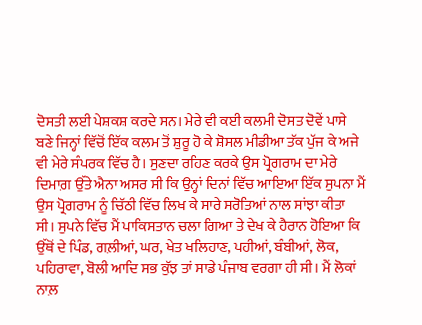ਦੋਸਤੀ ਲਈ ਪੇਸ਼ਕਸ਼ ਕਰਦੇ ਸਨ। ਮੇਰੇ ਵੀ ਕਈ ਕਲਮੀ ਦੋਸਤ ਦੋਵੇਂ ਪਾਸੇ ਬਣੇ ਜਿਨ੍ਹਾਂ ਵਿੱਚੋਂ ਇੱਕ ਕਲਮ ਤੋਂ ਸ਼ੁਰੂ ਹੋ ਕੇ ਸ਼ੋਸਲ ਮੀਡੀਆ ਤੱਕ ਪੁੱਜ ਕੇ ਅਜੇ ਵੀ ਮੇਰੇ ਸੰਪਰਕ ਵਿੱਚ ਹੈ। ਸੁਣਦਾ ਰਹਿਣ ਕਰਕੇ ਉਸ ਪ੍ਰੋਗਰਾਮ ਦਾ ਮੇਰੇ ਦਿਮਾਗ਼ ਉੱਤੇ ਐਨਾ ਅਸਰ ਸੀ ਕਿ ਉਨ੍ਹਾਂ ਦਿਨਾਂ ਵਿੱਚ ਆਇਆ ਇੱਕ ਸੁਪਨਾ ਮੈਂ ਉਸ ਪ੍ਰੋਗਰਾਮ ਨੂੰ ਚਿੱਠੀ ਵਿੱਚ ਲਿਖ ਕੇ ਸਾਰੇ ਸਰੋਤਿਆਂ ਨਾਲ ਸਾਂਝਾ ਕੀਤਾ ਸੀ। ਸੁਪਨੇ ਵਿੱਚ ਮੈਂ ਪਾਕਿਸਤਾਨ ਚਲਾ ਗਿਆ ਤੇ ਦੇਖ ਕੇ ਹੈਰਾਨ ਹੋਇਆ ਕਿ ਉੱਥੋਂ ਦੇ ਪਿੰਡ, ਗਲ਼ੀਆਂ, ਘਰ, ਖੇਤ ਖਲਿਹਾਣ, ਪਹੀਆਂ, ਬੰਬੀਆਂ, ਲੋਕ, ਪਹਿਰਾਵਾ, ਬੋਲੀ ਆਦਿ ਸਭ ਕੁੱਝ ਤਾਂ ਸਾਡੇ ਪੰਜਾਬ ਵਰਗਾ ਹੀ ਸੀ। ਮੈਂ ਲੋਕਾਂ ਨਾਲ਼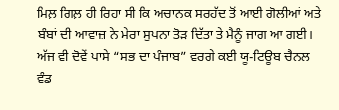ਮਿਲ਼ ਗਿਲ਼ ਹੀ ਰਿਹਾ ਸੀ ਕਿ ਅਚਾਨਕ ਸਰਹੱਦ ਤੋਂ ਆਈ ਗੋਲੀਆਂ ਅਤੇ ਬੰਬਾਂ ਦੀ ਆਵਾਜ਼ ਨੇ ਮੇਰਾ ਸੁਪਨਾ ਤੋੜ ਦਿੱਤਾ ਤੇ ਮੈਨੂੰ ਜਾਗ ਆ ਗਈ।
ਅੱਜ ਵੀ ਦੋਵੇਂ ਪਾਸੇ “ਸਭ ਦਾ ਪੰਜਾਬ” ਵਰਗੇ ਕਈ ਯੂ-ਟਿਊਬ ਚੈਨਲ ਵੰਡ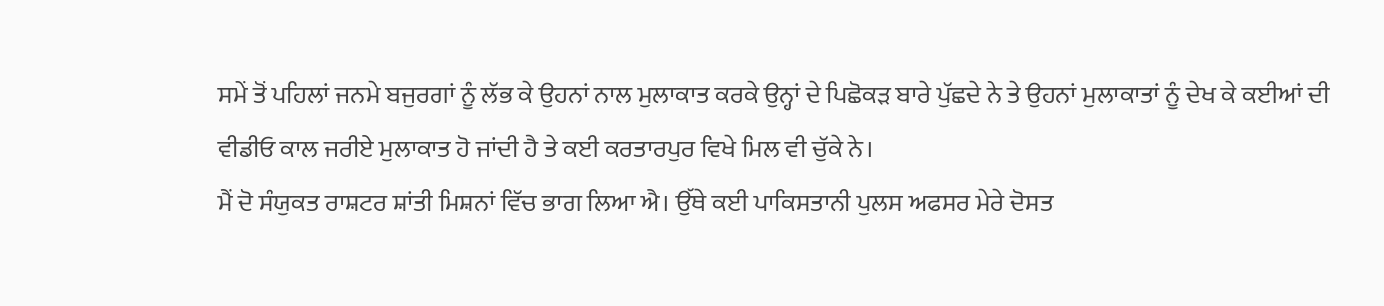ਸਮੇਂ ਤੋਂ ਪਹਿਲਾਂ ਜਨਮੇ ਬਜੁਰਗਾਂ ਨੂੰ ਲੱਭ ਕੇ ਉਹਨਾਂ ਨਾਲ ਮੁਲਾਕਾਤ ਕਰਕੇ ਉਨ੍ਹਾਂ ਦੇ ਪਿਛੋਕੜ ਬਾਰੇ ਪੁੱਛਦੇ ਨੇ ਤੇ ਉਹਨਾਂ ਮੁਲਾਕਾਤਾਂ ਨੂੰ ਦੇਖ ਕੇ ਕਈਆਂ ਦੀ ਵੀਡੀਓ ਕਾਲ ਜਰੀਏ ਮੁਲਾਕਾਤ ਹੋ ਜਾਂਦੀ ਹੈ ਤੇ ਕਈ ਕਰਤਾਰਪੁਰ ਵਿਖੇ ਮਿਲ ਵੀ ਚੁੱਕੇ ਨੇ।
ਮੈਂ ਦੋ ਸੰਯੁਕਤ ਰਾਸ਼ਟਰ ਸ਼ਾਂਤੀ ਮਿਸ਼ਨਾਂ ਵਿੱਚ ਭਾਗ ਲਿਆ ਐ। ਉੱਥੇ ਕਈ ਪਾਕਿਸਤਾਨੀ ਪੁਲਸ ਅਫਸਰ ਮੇਰੇ ਦੋਸਤ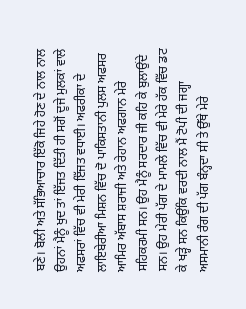ਬਣੇ। ਬੋਲੀ ਅਤੇ ਸੱਭਿਆਚਾਰ ਇੱਕੋ ਜਿਹੇ ਹੋਣ ਦੇ ਨਾਲ ਨਾਲ ਉਹਨਾਂ ਮੈਨੂੰ ਖੁਦ ਤਾਂ ਇੱਜਤ ਦਿੱਤੀ ਹੀ ਸਗੋਂ ਦੂਜੇ ਮੁਲਕਾਂ ਵਾਲੇ ਅਫਸਰਾਂ ਵਿੱਚ ਵੀ ਮੇਰੀ ਇੱਜਤ ਵਧਾਈ। ਅਫਰੀਕਾ ਦੇ ਲਾਇਬੇਰੀਆ ਮਿਸ਼ਨ ਵਿੱਚ ਦੋ ਪਾਕਿਸਤਾਨੀ ਪੁਲਸ ਅਫਸਰ ਆਮਿਰ ਅੱਬਾਸ ਸ਼ਰਾਜੀ ਅਤੇ ਰੇਹਾਨ ਅਫਗਾਨ ਮੇਰੇ ਸਹਿਕਰਮੀ ਸਨ। ਉਹ ਮੈਨੂੰ ਸਰਦਾਰ ਜੀ ਕਹਿ ਕੇ ਬੁਲਾਉਂਦੇ ਸਨ। ਉਹ ਮੇਰੀ ਪੱਗ ਦੇ ਮਾਮਲੇ ਵਿੱਚ ਵੀ ਮੇਰੇ ਹੱਕ ਵਿੱਚ ਡਟ ਕੇ ਖੜ੍ਹੇ ਸਨ ਕਿਉਂਕਿ ਵਰਦੀ ਨਾਲ ਮੈਂ ਟੋਪੀ ਦੀ ਜਗ੍ਹਾ ਅਸਮਾਨੀ ਰੰਗ ਦੀ ਪੱਗ ਬੰਨ੍ਹਦਾ ਸੀ ਤੇ ਉੱਥੇ ਮੇਰੇ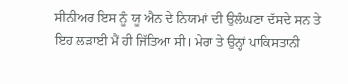ਸੀਨੀਅਰ ਇਸ ਨੂੰ ਯੂ ਐਨ ਦੇ ਨਿਯਮਾਂ ਦੀ ਉਲੰਘਣਾ ਦੱਸਦੇ ਸਨ ਤੇ ਇਹ ਲੜਾਈ ਮੈਂ ਹੀ ਜਿੱਤਿਆ ਸੀ। ਮੇਰਾ ਤੇ ਉਨ੍ਹਾਂ ਪਾਕਿਸਤਾਨੀ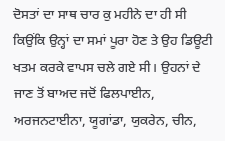ਦੋਸਤਾਂ ਦਾ ਸਾਥ ਚਾਰ ਕੁ ਮਹੀਨੇ ਦਾ ਹੀ ਸੀ ਕਿਉਂਕਿ ਉਨ੍ਹਾਂ ਦਾ ਸਮਾਂ ਪੂਰਾ ਹੋਣ ਤੇ ਉਹ ਡਿਊਟੀ ਖਤਮ ਕਰਕੇ ਵਾਪਸ ਚਲੇ ਗਏ ਸੀ। ਉਹਨਾਂ ਦੇ ਜਾਣ ਤੋਂ ਬਾਅਦ ਜਦੋਂ ਫਿਲਪਾਈਨ, ਅਰਜਨਟਾਈਨਾ, ਯੂਗਾਂਡਾ, ਯੁਕਰੇਨ, ਚੀਨ,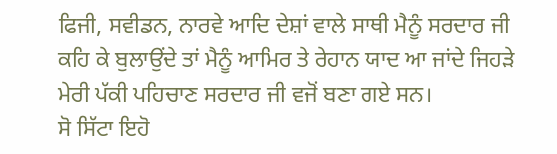ਫਿਜੀ, ਸਵੀਡਨ, ਨਾਰਵੇ ਆਦਿ ਦੇਸ਼ਾਂ ਵਾਲੇ ਸਾਥੀ ਮੈਨੂੰ ਸਰਦਾਰ ਜੀ ਕਹਿ ਕੇ ਬੁਲਾਉਂਦੇ ਤਾਂ ਮੈਨੂੰ ਆਮਿਰ ਤੇ ਰੇਹਾਨ ਯਾਦ ਆ ਜਾਂਦੇ ਜਿਹੜੇ ਮੇਰੀ ਪੱਕੀ ਪਹਿਚਾਣ ਸਰਦਾਰ ਜੀ ਵਜੋਂ ਬਣਾ ਗਏ ਸਨ।
ਸੋ ਸਿੱਟਾ ਇਹੋ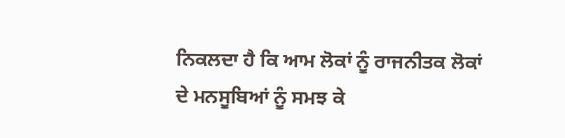ਨਿਕਲਦਾ ਹੈ ਕਿ ਆਮ ਲੋਕਾਂ ਨੂੰ ਰਾਜਨੀਤਕ ਲੋਕਾਂ ਦੇ ਮਨਸੂਬਿਆਂ ਨੂੰ ਸਮਝ ਕੇ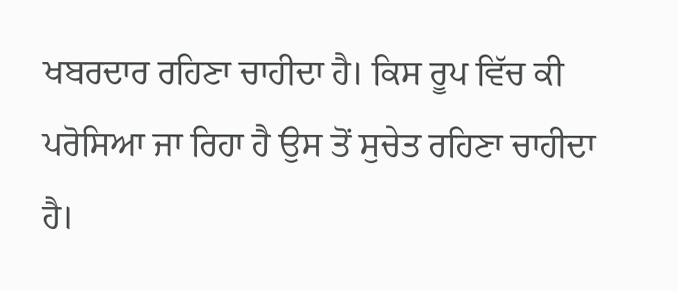ਖਬਰਦਾਰ ਰਹਿਣਾ ਚਾਹੀਦਾ ਹੈ। ਕਿਸ ਰੂਪ ਵਿੱਚ ਕੀ ਪਰੋਸਿਆ ਜਾ ਰਿਹਾ ਹੈ ਉਸ ਤੋਂ ਸੁਚੇਤ ਰਹਿਣਾ ਚਾਹੀਦਾ ਹੈ।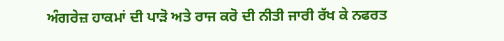ਅੰਗਰੇਜ਼ ਹਾਕਮਾਂ ਦੀ ਪਾੜੋ ਅਤੇ ਰਾਜ ਕਰੋ ਦੀ ਨੀਤੀ ਜਾਰੀ ਰੱਖ ਕੇ ਨਫਰਤ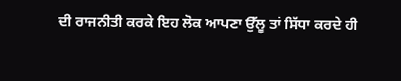ਦੀ ਰਾਜਨੀਤੀ ਕਰਕੇ ਇਹ ਲੋਕ ਆਪਣਾ ਉੱਲੂ ਤਾਂ ਸਿੱਧਾ ਕਰਦੇ ਹੀ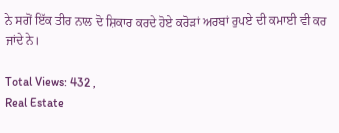ਨੇ ਸਗੋਂ ਇੱਕ ਤੀਰ ਨਾਲ ਦੋ ਸ਼ਿਕਾਰ ਕਰਦੇ ਹੋਏ ਕਰੋੜਾਂ ਅਰਬਾਂ ਰੁਪਏ ਦੀ ਕਮਾਈ ਵੀ ਕਰ ਜਾਂਦੇ ਨੇ।

Total Views: 432 ,
Real Estate